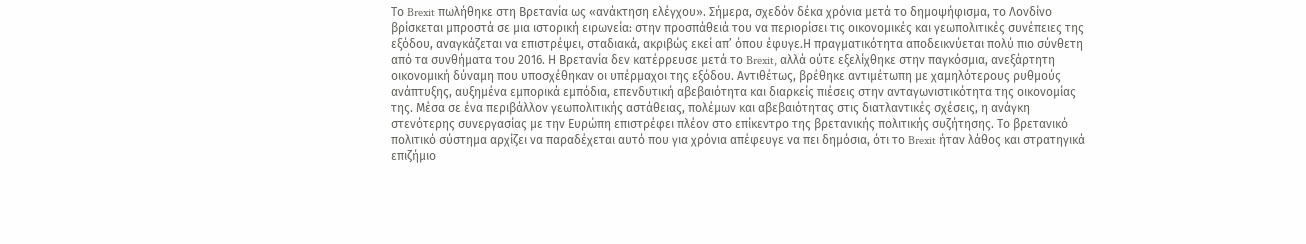Το Brexit πωλήθηκε στη Βρετανία ως «ανάκτηση ελέγχου». Σήμερα, σχεδόν δέκα χρόνια μετά το δημοψήφισμα, το Λονδίνο βρίσκεται μπροστά σε μια ιστορική ειρωνεία: στην προσπάθειά του να περιορίσει τις οικονομικές και γεωπολιτικές συνέπειες της εξόδου, αναγκάζεται να επιστρέψει, σταδιακά, ακριβώς εκεί απ’ όπου έφυγε.Η πραγματικότητα αποδεικνύεται πολύ πιο σύνθετη από τα συνθήματα του 2016. Η Βρετανία δεν κατέρρευσε μετά το Brexit, αλλά ούτε εξελίχθηκε στην παγκόσμια, ανεξάρτητη οικονομική δύναμη που υποσχέθηκαν οι υπέρμαχοι της εξόδου. Αντιθέτως, βρέθηκε αντιμέτωπη με χαμηλότερους ρυθμούς ανάπτυξης, αυξημένα εμπορικά εμπόδια, επενδυτική αβεβαιότητα και διαρκείς πιέσεις στην ανταγωνιστικότητα της οικονομίας της. Μέσα σε ένα περιβάλλον γεωπολιτικής αστάθειας, πολέμων και αβεβαιότητας στις διατλαντικές σχέσεις, η ανάγκη στενότερης συνεργασίας με την Ευρώπη επιστρέφει πλέον στο επίκεντρο της βρετανικής πολιτικής συζήτησης. Το βρετανικό πολιτικό σύστημα αρχίζει να παραδέχεται αυτό που για χρόνια απέφευγε να πει δημόσια, ότι το Brexit ήταν λάθος και στρατηγικά επιζήμιο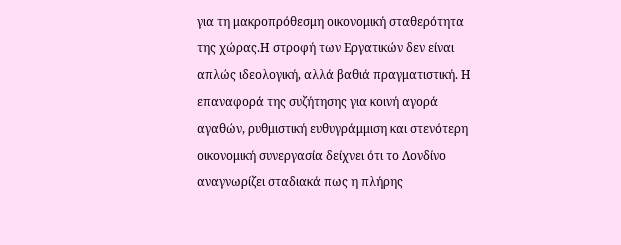για τη μακροπρόθεσμη οικονομική σταθερότητα της χώρας.Η στροφή των Εργατικών δεν είναι απλώς ιδεολογική, αλλά βαθιά πραγματιστική. Η επαναφορά της συζήτησης για κοινή αγορά αγαθών, ρυθμιστική ευθυγράμμιση και στενότερη οικονομική συνεργασία δείχνει ότι το Λονδίνο αναγνωρίζει σταδιακά πως η πλήρης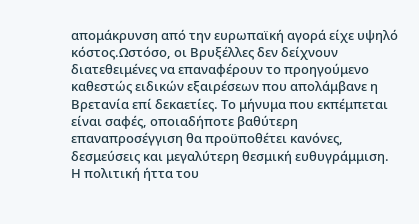απομάκρυνση από την ευρωπαϊκή αγορά είχε υψηλό κόστος.Ωστόσο, οι Βρυξέλλες δεν δείχνουν διατεθειμένες να επαναφέρουν το προηγούμενο καθεστώς ειδικών εξαιρέσεων που απολάμβανε η Βρετανία επί δεκαετίες. Το μήνυμα που εκπέμπεται είναι σαφές, οποιαδήποτε βαθύτερη επαναπροσέγγιση θα προϋποθέτει κανόνες, δεσμεύσεις και μεγαλύτερη θεσμική ευθυγράμμιση.
Η πολιτική ήττα του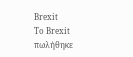Brexit
Το Brexit πωλήθηκε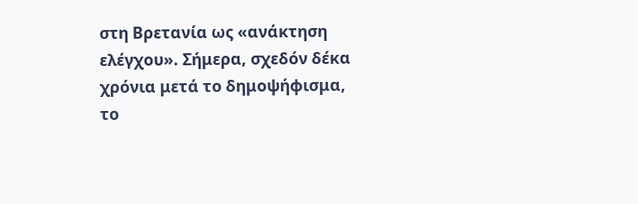στη Βρετανία ως «ανάκτηση ελέγχου». Σήμερα, σχεδόν δέκα χρόνια μετά το δημοψήφισμα, το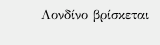Λονδίνο βρίσκεται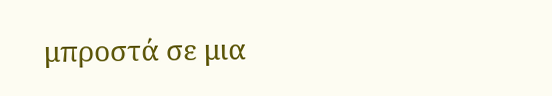μπροστά σε μια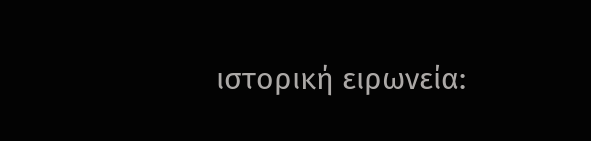ιστορική ειρωνεία: